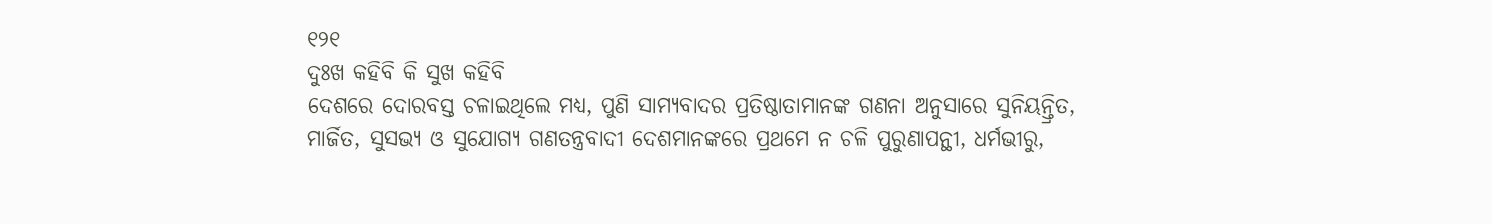୧୨୧
ଦୁଃଖ କହିବି କି ସୁଖ କହିବି
ଦେଶରେ ଦୋରବସ୍ତ ଚଳାଇଥିଲେ ମଧ୍ୟ, ପୁଣି ସାମ୍ୟବାଦର ପ୍ରତିଷ୍ଠାତାମାନଙ୍କ ଗଣନା ଅନୁସାରେ ସୁନିୟନ୍ତ୍ରିତ, ମାର୍ଜିତ, ସୁସଭ୍ୟ ଓ ସୁଯୋଗ୍ୟ ଗଣତନ୍ତ୍ରବାଦୀ ଦେଶମାନଙ୍କରେ ପ୍ରଥମେ ନ ଚଳି ପୁରୁଣାପନ୍ଥୀ, ଧର୍ମଭୀରୁ,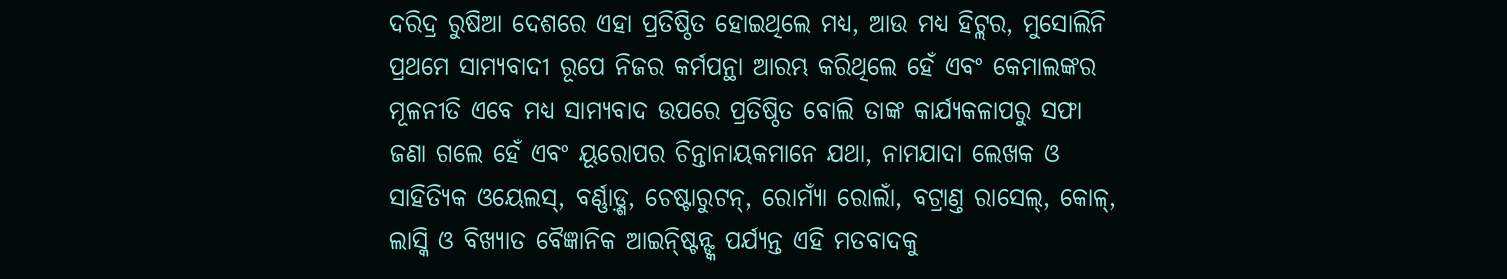ଦରିଦ୍ର ରୁଷିଆ ଦେଶରେ ଏହା ପ୍ରତିଷ୍ଠିତ ହୋଇଥିଲେ ମଧ୍ୟ, ଆଉ ମଧ୍ୟ ହିଟ୍ଲର, ମୁସୋଲିନି ପ୍ରଥମେ ସାମ୍ୟବାଦୀ ରୂପେ ନିଜର କର୍ମପନ୍ଥା ଆରମ୍ଭ କରିଥିଲେ ହେଁ ଏବଂ କେମାଲଙ୍କର ମୂଳନୀତି ଏବେ ମଧ୍ୟ ସାମ୍ୟବାଦ ଉପରେ ପ୍ରତିଷ୍ଠିତ ବୋଲି ତାଙ୍କ କାର୍ଯ୍ୟକଳାପରୁ ସଫା ଜଣା ଗଲେ ହେଁ ଏବଂ ୟୂରୋପର ଚିନ୍ତାନାୟକମାନେ ଯଥା, ନାମଯାଦା ଲେଖକ ଓ ସାହିତ୍ୟିକ ଓୟେଲସ୍, ବର୍ଣ୍ଣାଡ଼୍ଶ, ଚେଷ୍ଟାରୁଟନ୍, ରୋମ୍ୟାଁ ରୋଲାଁ, ବଟ୍ରାଣ୍ତ ରାସେଲ୍, କୋଳ୍, ଲାସ୍କି ଓ ବିଖ୍ୟାତ ବୈଜ୍ଞାନିକ ଆଇନ୍ଷ୍ଟିନ୍ଙ୍କ ପର୍ଯ୍ୟନ୍ତ ଏହି ମତବାଦକୁ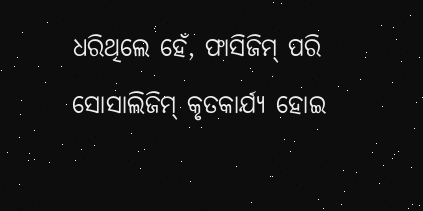ଧରିଥିଲେ ହେଁ, ଫାସିଜିମ୍ ପରି ସୋସାଲିଜିମ୍ କୃତକାର୍ଯ୍ୟ ହୋଇ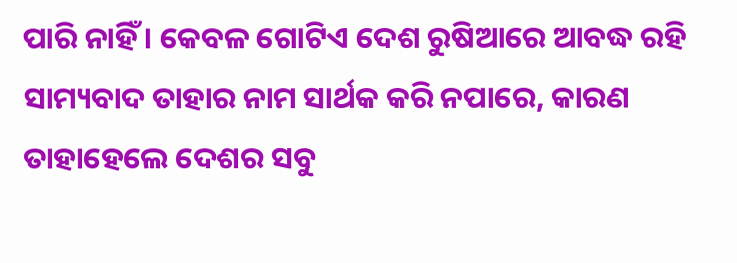ପାରି ନାହିଁ । କେବଳ ଗୋଟିଏ ଦେଶ ରୁଷିଆରେ ଆବଦ୍ଧ ରହି ସାମ୍ୟବାଦ ତାହାର ନାମ ସାର୍ଥକ କରି ନପାରେ, କାରଣ ତାହାହେଲେ ଦେଶର ସବୁ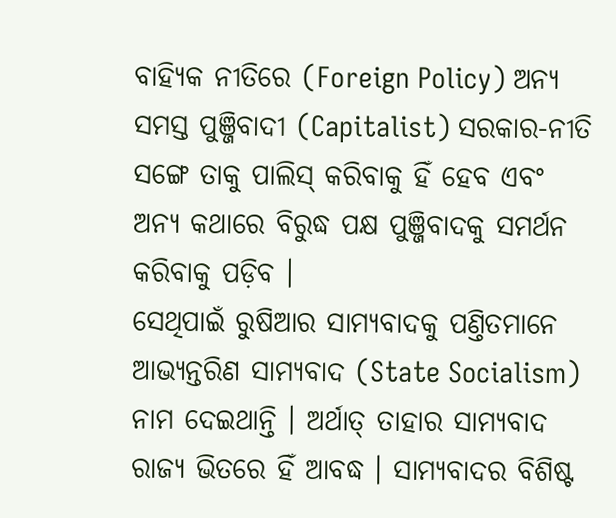ବାହ୍ୟିକ ନୀତିରେ (Foreign Policy) ଅନ୍ୟ ସମସ୍ତ ପୁଞ୍ଜିବାଦୀ (Capitalist) ସରକାର-ନୀତି ସଙ୍ଗେ ତାକୁ ପାଲିସ୍ କରିବାକୁ ହିଁ ହେବ ଏବଂ ଅନ୍ୟ କଥାରେ ବିରୁଦ୍ଧ ପକ୍ଷ ପୁଞ୍ଜିବାଦକୁ ସମର୍ଥନ କରିବାକୁ ପଡ଼ିବ ।
ସେଥିପାଇଁ ରୁଷିଆର ସାମ୍ୟବାଦକୁ ପଣ୍ତିତମାନେ ଆଭ୍ୟନ୍ତରିଣ ସାମ୍ୟବାଦ (State Socialism) ନାମ ଦେଇଥାନ୍ତି । ଅର୍ଥାତ୍ ତାହାର ସାମ୍ୟବାଦ ରାଜ୍ୟ ଭିତରେ ହିଁ ଆବଦ୍ଧ । ସାମ୍ୟବାଦର ବିଶିଷ୍ଟ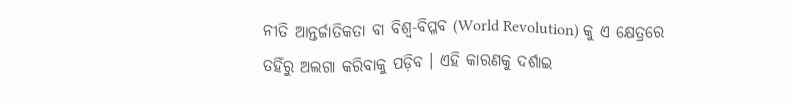ନୀତି ଆନ୍ତର୍ଜାତିକତା ବା ବିଶ୍ୱ-ବିପ୍ଳବ (World Revolution) କୁ ଏ କ୍ଷେତ୍ରରେ ତହିଁରୁ ଅଲଗା କରିବାକୁ ପଡ଼ିବ । ଏହି କାରଣକୁ ଦର୍ଶାଇ